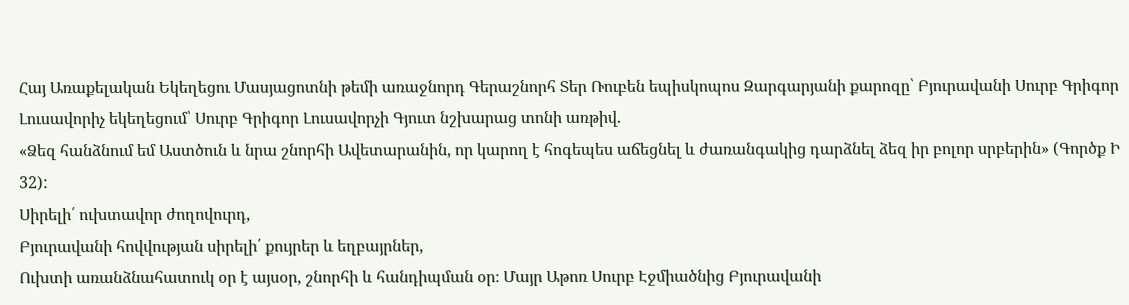Հայ Առաքելական Եկեղեցու Մասյացոտնի թեմի առաջնորդ Գերաշնորհ Տեր Ռուբեն եպիսկոպոս Զարգարյանի քարոզը՝ Բյուրավանի Սուրբ Գրիգոր Լուսավորիչ եկեղեցում՝ Սուրբ Գրիգոր Լուսավորչի Գյուտ նշխարաց տոնի առթիվ.
«Ձեզ հանձնում եմ Աստծուն և նրա շնորհի Ավետարանին, որ կարող է հոգեպես աճեցնել և ժառանգակից դարձնել ձեզ իր բոլոր սրբերին» (Գործք Ի 32):
Սիրելի՛ ուխտավոր ժողովուրդ,
Բյուրավանի հովվության սիրելի՛ քույրեր և եղբայրներ,
Ուխտի առանձնահատուկ օր է այսօր, շնորհի և հանդիպման օր։ Մայր Աթոռ Սուրբ Էջմիածնից Բյուրավանի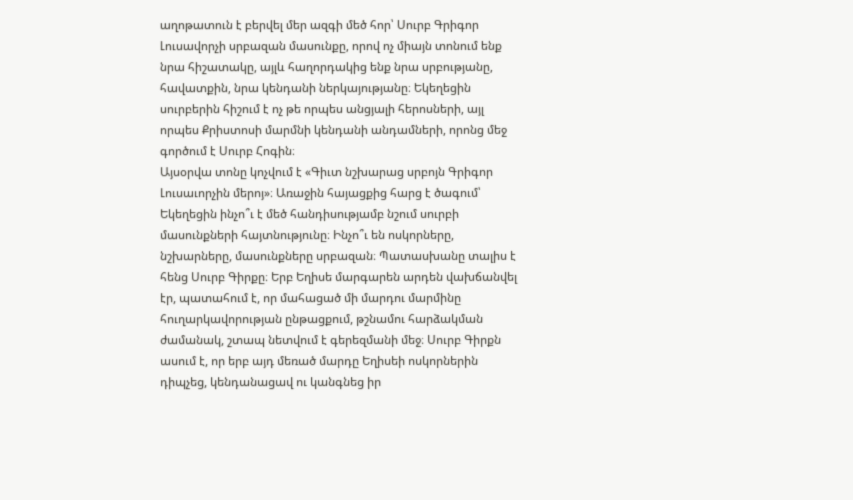աղոթատուն է բերվել մեր ազգի մեծ հոր՝ Սուրբ Գրիգոր Լուսավորչի սրբազան մասունքը, որով ոչ միայն տոնում ենք նրա հիշատակը, այլև հաղորդակից ենք նրա սրբությանը, հավատքին, նրա կենդանի ներկայությանը։ Եկեղեցին սուրբերին հիշում է ոչ թե որպես անցյալի հերոսների, այլ որպես Քրիստոսի մարմնի կենդանի անդամների, որոնց մեջ գործում է Սուրբ Հոգին։
Այսօրվա տոնը կոչվում է «Գիւտ նշխարաց սրբոյն Գրիգոր Լուսաւորչին մերոյ»։ Առաջին հայացքից հարց է ծագում՝ Եկեղեցին ինչո՞ւ է մեծ հանդիսությամբ նշում սուրբի մասունքների հայտնությունը։ Ինչո՞ւ են ոսկորները, նշխարները, մասունքները սրբազան։ Պատասխանը տալիս է հենց Սուրբ Գիրքը։ Երբ Եղիսե մարգարեն արդեն վախճանվել էր, պատահում է, որ մահացած մի մարդու մարմինը հուղարկավորության ընթացքում, թշնամու հարձակման ժամանակ, շտապ նետվում է գերեզմանի մեջ։ Սուրբ Գիրքն ասում է, որ երբ այդ մեռած մարդը Եղիսեի ոսկորներին դիպչեց, կենդանացավ ու կանգնեց իր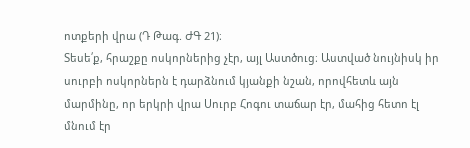ոտքերի վրա (Դ Թագ. ԺԳ 21)։
Տեսե՛ք, հրաշքը ոսկորներից չէր, այլ Աստծուց։ Աստված նույնիսկ իր սուրբի ոսկորներն է դարձնում կյանքի նշան, որովհետև այն մարմինը, որ երկրի վրա Սուրբ Հոգու տաճար էր, մահից հետո էլ մնում էր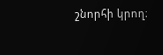շնորհի կրող։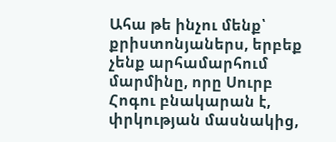Ահա թե ինչու մենք՝ քրիստոնյաներս, երբեք չենք արհամարհում մարմինը, որը Սուրբ Հոգու բնակարան է, փրկության մասնակից,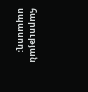հարության սպասող։